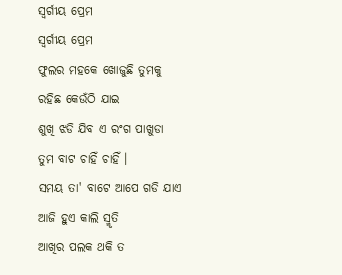ସ୍ବର୍ଗୀୟ ପ୍ରେମ
ସ୍ବର୍ଗୀୟ ପ୍ରେମ
ଫୁଲର ମହକେ ଖୋଜୁଛି ତୁମକୁ
ରହିଛ କେଉଁଠି ଯାଇ
ଶୁଖି ଝଡି ଯିବ ଏ ରଂଗ ପାଖୁଡା
ତୁମ ବାଟ ଚାହିଁ ଚାହିଁ ।
ସମୟ ତା' ବାଟେ ଆପେ ଗଡି ଯାଏ
ଆଜି ହୁଏ କାଲି ସ୍ମୃତି
ଆଖିର ପଲକ ଥକି ତ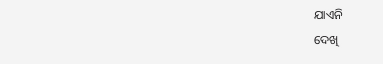ଯାଏନି
ଦେଖି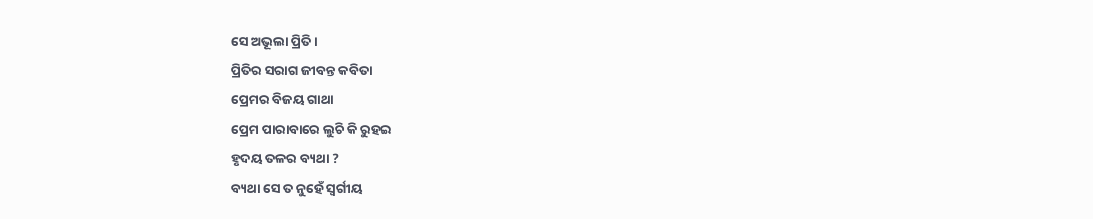ସେ ଅଭୂଲା ପ୍ରିତି ।
ପ୍ରିତିର ସରାଗ ଜୀବନ୍ତ କବିତା
ପ୍ରେମର ବିଜୟ ଗାଥା
ପ୍ରେମ ପାରାବାରେ ଲୁଚି କି ରୁହଇ
ହୃଦୟ ତଳର ବ୍ୟଥା ?
ବ୍ୟଥା ସେ ତ ନୁହେଁ ସ୍ବର୍ଗୀୟ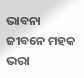ଭାବନା
ଜୀବନେ ମହକ ଭରା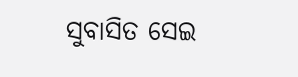ସୁବାସିତ ସେଇ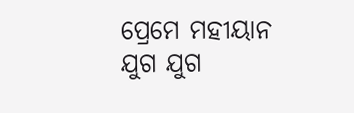ପ୍ରେମେ ମହୀୟାନ
ଯୁଗ ଯୁଗ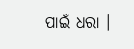ପାଇଁ ଧରା ।